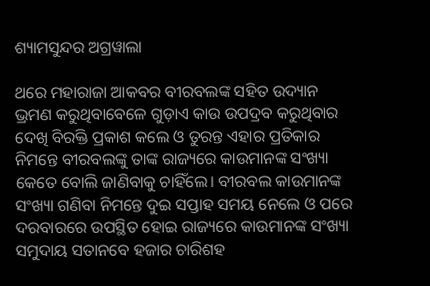ଶ୍ୟାମସୁନ୍ଦର ଅଗ୍ରୱାଲା

ଥରେ ମହାରାଜା ଆକବର ବୀରବଲଙ୍କ ସହିତ ଉଦ୍ୟାନ ଭ୍ରମଣ କରୁଥିବାବେଳେ ଗୁଡ଼ାଏ କାଉ ଉପଦ୍ରବ କରୁଥିବାର ଦେଖି ବିରକ୍ତି ପ୍ରକାଶ କଲେ ଓ ତୁରନ୍ତ ଏହାର ପ୍ରତିକାର ନିମନ୍ତେ ବୀରବଲଙ୍କୁ ତାଙ୍କ ରାଜ୍ୟରେ କାଉମାନଙ୍କ ସଂଖ୍ୟା କେତେ ବୋଲି ଜାଣିବାକୁ ଚାହିଁଲେ। ବୀରବଲ କାଉମାନଙ୍କ ସଂଖ୍ୟା ଗଣିବା ନିମନ୍ତେ ଦୁଇ ସପ୍ତାହ ସମୟ ନେଲେ ଓ ପରେ ଦରବାରରେ ଉପସ୍ଥିତ ହୋଇ ରାଜ୍ୟରେ କାଉମାନଙ୍କ ସଂଖ୍ୟା ସମୁଦାୟ ସତାନବେ ହଜାର ଚାରିଶହ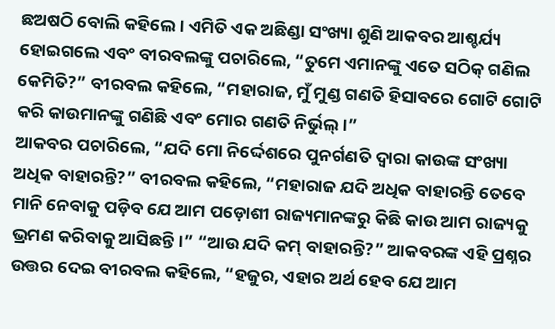ଛଅଷଠି ବୋଲି କହିଲେ। ଏମିତି ଏକ ଅଛିଣ୍ଡା ସଂଖ୍ୟା ଶୁଣି ଆକବର ଆଶ୍ଚର୍ଯ୍ୟ ହୋଇଗଲେ ଏବଂ ବୀରବଲଙ୍କୁ ପଚାରିଲେ, “ତୁମେ ଏମାନଙ୍କୁ ଏତେ ସଠିକ୍ ଗଣିଲ କେମିତି?” ବୀରବଲ କହିଲେ, “ମହାରାଜ, ମୁଁ ମୁଣ୍ଡ ଗଣତି ହିସାବରେ ଗୋଟି ଗୋଟି କରି କାଉମାନଙ୍କୁ ଗଣିଛି ଏବଂ ମୋର ଗଣତି ନିର୍ଭୁଲ୍‌।”
ଆକବର ପଚାରିଲେ, “ଯଦି ମୋ ନିର୍ଦ୍ଦେଶରେ ପୁନର୍ଗଣତି ଦ୍ୱାରା କାଉଙ୍କ ସଂଖ୍ୟା ଅଧିକ ବାହାରନ୍ତି?” ବୀରବଲ କହିଲେ, “ମହାରାଜ ଯଦି ଅଧିକ ବାହାରନ୍ତି ତେବେ ମାନି ନେବାକୁ ପଡ଼ିବ ଯେ ଆମ ପଡ଼ୋଶୀ ରାଜ୍ୟମାନଙ୍କରୁ କିଛି କାଉ ଆମ ରାଜ୍ୟକୁ ଭ୍ରମଣ କରିବାକୁ ଆସିଛନ୍ତି।” “ଆଉ ଯଦି କମ୍ ବାହାରନ୍ତି?” ଆକବରଙ୍କ ଏହି ପ୍ରଶ୍ନର ଉତ୍ତର ଦେଇ ବୀରବଲ କହିଲେ, “ହଜୁର, ଏହାର ଅର୍ଥ ହେବ ଯେ ଆମ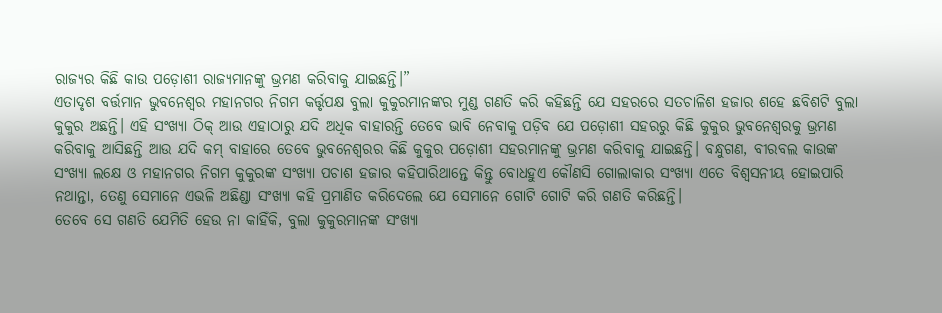ରାଜ୍ୟର କିଛି କାଉ ପଡ଼ୋଶୀ ରାଜ୍ୟମାନଙ୍କୁ ଭ୍ରମଣ କରିବାକୁ ଯାଇଛନ୍ତି।”
ଏତାଦୃଶ ବର୍ତ୍ତମାନ ଭୁବନେଶ୍ୱର ମହାନଗର ନିଗମ କର୍ତ୍ତୃପକ୍ଷ ବୁଲା କୁକୁରମାନଙ୍କର ମୁଣ୍ଡ ଗଣତି କରି କହିଛନ୍ତି ଯେ ସହରରେ ସତଚାଳିଶ ହଜାର ଶହେ ଛବିଶଟି ବୁଲା କୁକୁର ଅଛନ୍ତି। ଏହି ସଂଖ୍ୟା ଠିକ୍ ଆଉ ଏହାଠାରୁ ଯଦି ଅଧିକ ବାହାରନ୍ତି ତେବେ ଭାବି ନେବାକୁ ପଡ଼ିବ ଯେ ପଡ଼ୋଶୀ ସହରରୁ କିଛି କୁକୁର ଭୁବନେଶ୍ୱରକୁ ଭ୍ରମଣ କରିବାକୁ ଆସିଛନ୍ତି ଆଉ ଯଦି କମ୍ ବାହାରେ ତେବେ ଭୁବନେଶ୍ୱରର କିଛି କୁକୁର ପଡ଼ୋଶୀ ସହରମାନଙ୍କୁ ଭ୍ରମଣ କରିବାକୁ ଯାଇଛନ୍ତି। ବନ୍ଧୁଗଣ, ବୀରବଲ କାଉଙ୍କ ସଂଖ୍ୟା ଲକ୍ଷେ ଓ ମହାନଗର ନିଗମ କୁକୁରଙ୍କ ସଂଖ୍ୟା ପଚାଶ ହଜାର କହିପାରିଥାନ୍ତେ କିନ୍ତୁ ବୋଧହୁଏ କୌଣସି ଗୋଲାକାର ସଂଖ୍ୟା ଏତେ ବିଶ୍ୱସନୀୟ ହୋଇପାରି ନଥାନ୍ତା, ତେଣୁ ସେମାନେ ଏଭଳି ଅଛିଣ୍ଡା ସଂଖ୍ୟା କହି ପ୍ରମାଣିତ କରିଦେଲେ ଯେ ସେମାନେ ଗୋଟି ଗୋଟି କରି ଗଣତି କରିଛନ୍ତି।
ତେବେ ସେ ଗଣତି ଯେମିତି ହେଉ ନା କାହିଁକି, ବୁଲା କୁକୁରମାନଙ୍କ ସଂଖ୍ୟା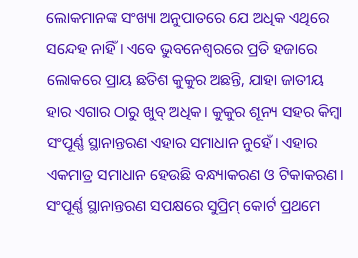ଲୋକମାନଙ୍କ ସଂଖ୍ୟା ଅନୁପାତରେ ଯେ ଅଧିକ ଏଥିରେ ସନ୍ଦେହ ନାହିଁ। ଏବେ ଭୁବନେଶ୍ବରରେ ପ୍ରତି ହଜାରେ ଲୋକରେ ପ୍ରାୟ ଛତିଶ କୁକୁର ଅଛନ୍ତି, ଯାହା ଜାତୀୟ ହାର ଏଗାର ଠାରୁ ଖୁବ୍ ଅଧିକ। କୁକୁର ଶୂନ୍ୟ ସହର କିମ୍ବା ସଂପୂର୍ଣ୍ଣ ସ୍ଥାନାନ୍ତରଣ ଏହାର ସମାଧାନ ନୁହେଁ। ଏହାର ଏକମାତ୍ର ସମାଧାନ ହେଉଛି ବନ୍ଧ୍ୟାକରଣ ଓ ଟିକାକରଣ। ସଂପୂର୍ଣ୍ଣ ସ୍ଥାନାନ୍ତରଣ ସପକ୍ଷରେ ସୁପ୍ରିମ୍ କୋର୍ଟ ପ୍ରଥମେ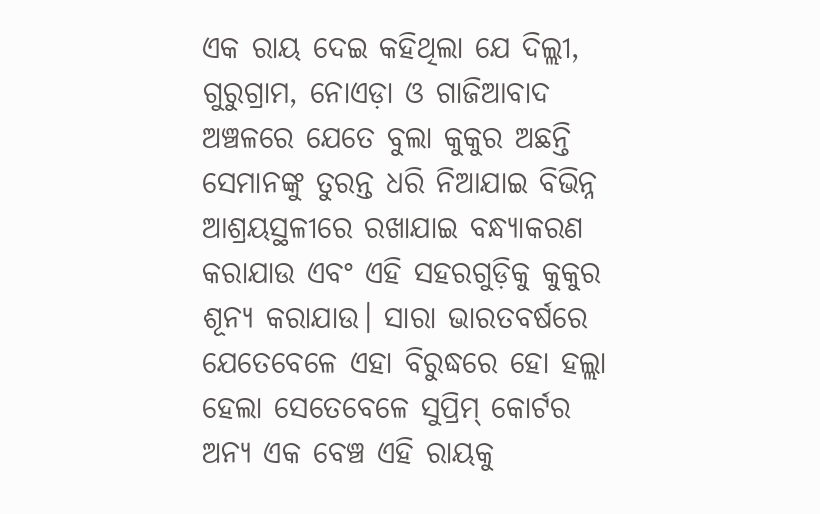ଏକ ରାୟ ଦେଇ କହିଥିଲା ଯେ ଦିଲ୍ଲୀ, ଗୁରୁଗ୍ରାମ, ନୋଏଡ଼ା ଓ ଗାଜିଆବାଦ ଅଞ୍ଚଳରେ ଯେତେ ବୁଲା କୁକୁର ଅଛନ୍ତି ସେମାନଙ୍କୁ ତୁରନ୍ତ ଧରି ନିଆଯାଇ ବିଭିନ୍ନ ଆଶ୍ରୟସ୍ଥଳୀରେ ରଖାଯାଇ ବନ୍ଧ୍ୟାକରଣ କରାଯାଉ ଏବଂ ଏହି ସହରଗୁଡ଼ିକୁ କୁକୁର ଶୂନ୍ୟ କରାଯାଉ। ସାରା ଭାରତବର୍ଷରେ ଯେତେବେଳେ ଏହା ବିରୁଦ୍ଧରେ ହୋ ହଲ୍ଲା ହେଲା ସେତେବେଳେ ସୁପ୍ରିମ୍ କୋର୍ଟର ଅନ୍ୟ ଏକ ବେଞ୍ଚ ଏହି ରାୟକୁ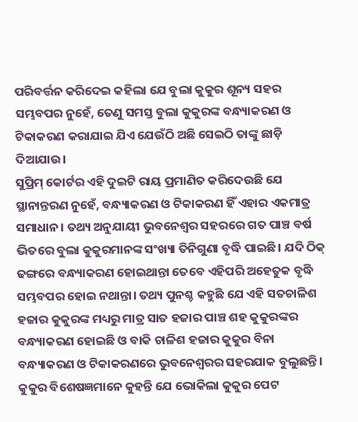ପରିବର୍ତ୍ତନ କରିଦେଇ କହିଲା ଯେ ବୁଲା କୁକୁର ଶୂନ୍ୟ ସହର ସମ୍ଭବପର ନୁହେଁ, ତେଣୁ ସମସ୍ତ ବୁଲା କୁକୁରଙ୍କ ବନ୍ଧ୍ୟାକରଣ ଓ ଟିକାକରଣ କରାଯାଇ ଯିଏ ଯେଉଁଠି ଅଛି ସେଇଠି ତାଙ୍କୁ ଛାଡ଼ି ଦିଆଯାଉ।
ସୁପ୍ରିମ୍ କୋର୍ଟର ଏହି ଦୁଇଟି ରାୟ ପ୍ରମାଣିତ କରିଦେଉଛି ଯେ ସ୍ଥାନାନ୍ତରଣ ନୁହେଁ, ବନ୍ଧ୍ୟାକରଣ ଓ ଟିକାକରଣ ହିଁ ଏହାର ଏକମାତ୍ର ସମାଧାନ। ତଥ୍ୟ ଅନୁଯାୟୀ ଭୁବନେଶ୍ୱର ସହରରେ ଗତ ପାଞ୍ଚ ବର୍ଷ ଭିତରେ ବୁଲା କୁକୁରମାନଙ୍କ ସଂଖ୍ୟା ତିନିଗୁଣା ବୃଦ୍ଧି ପାଇଛି। ଯଦି ଠିକ୍ ଢଙ୍ଗରେ ବନ୍ଧ୍ୟାକରଣ ହୋଇଥାନ୍ତା ତେବେ ଏହିପରି ଅହେତୁକ ବୃଦ୍ଧି ସମ୍ଭବପର ହୋଇ ନଥାନ୍ତା। ତଥ୍ୟ ପୁନଶ୍ଚ କହୁଛି ଯେ ଏହି ସତଚାଳିଶ ହଜାର କୁକୁରଙ୍କ ମଧ୍ୟରୁ ମାତ୍ର ସାତ ହଜାର ପାଞ୍ଚ ଶହ କୁକୁରଙ୍କର ବନ୍ଧ୍ୟାକରଣ ହୋଇଛି ଓ ବାକି ଚାଳିଶ ହଜାର କୁକୁର ବିନା ବନ୍ଧ୍ୟାକରଣ ଓ ଟିକାକରଣରେ ଭୁବନେଶ୍ୱରର ସହରଯାକ ବୁଲୁଛନ୍ତି।
କୁକୁର ବିଶେଷଜ୍ଞମାନେ କୁହନ୍ତି ଯେ ଭୋକିଲା କୁକୁର ପେଟ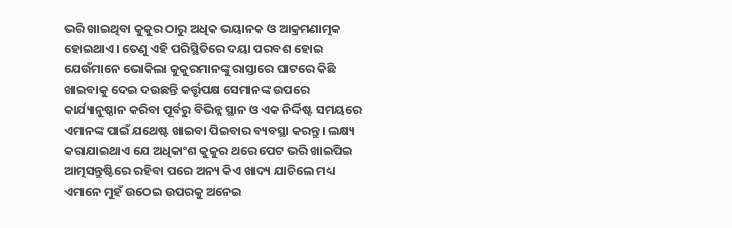ଭରି ଖାଇଥିବା କୁକୁର ଠାରୁ ଅଧିକ ଭୟାନକ ଓ ଆକ୍ରମଣାତ୍ମକ ହୋଇଥାଏ। ତେଣୁ ଏହି ପରିସ୍ଥିତିରେ ଦୟା ପରବଶ ହୋଇ ଯେଉଁମାନେ ଭୋକିଲା କୁକୁରମାନଙ୍କୁ ରାସ୍ତାରେ ଘାଟରେ କିଛି ଖାଇବାକୁ ଦେଇ ଦଉଛନ୍ତି କର୍ତ୍ତୃପକ୍ଷ ସେମାନଙ୍କ ଉପରେ କାର୍ଯ୍ୟାନୁଷ୍ଠାନ କରିବା ପୂର୍ବରୁ ବିଭିନ୍ନ ସ୍ଥାନ ଓ ଏକ ନିର୍ଦ୍ଦିଷ୍ଟ ସମୟରେ ଏମାନଙ୍କ ପାଇଁ ଯଥେଷ୍ଟ ଖାଇବା ପିଇବାର ବ୍ୟବସ୍ଥା କରନ୍ତୁ। ଲକ୍ଷ୍ୟ କରାଯାଇଥାଏ ଯେ ଅଧିକାଂଶ କୁକୁର ଥରେ ପେଟ ଭରି ଖାଇପିଇ ଆତ୍ମସନ୍ତୁଷ୍ଟିରେ ରହିବା ପରେ ଅନ୍ୟ କିଏ ଖାଦ୍ୟ ଯାଚିଲେ ମଧ୍ୟ ଏମାନେ ମୁହଁ ଉଠେଇ ଉପରକୁ ଅନେଇ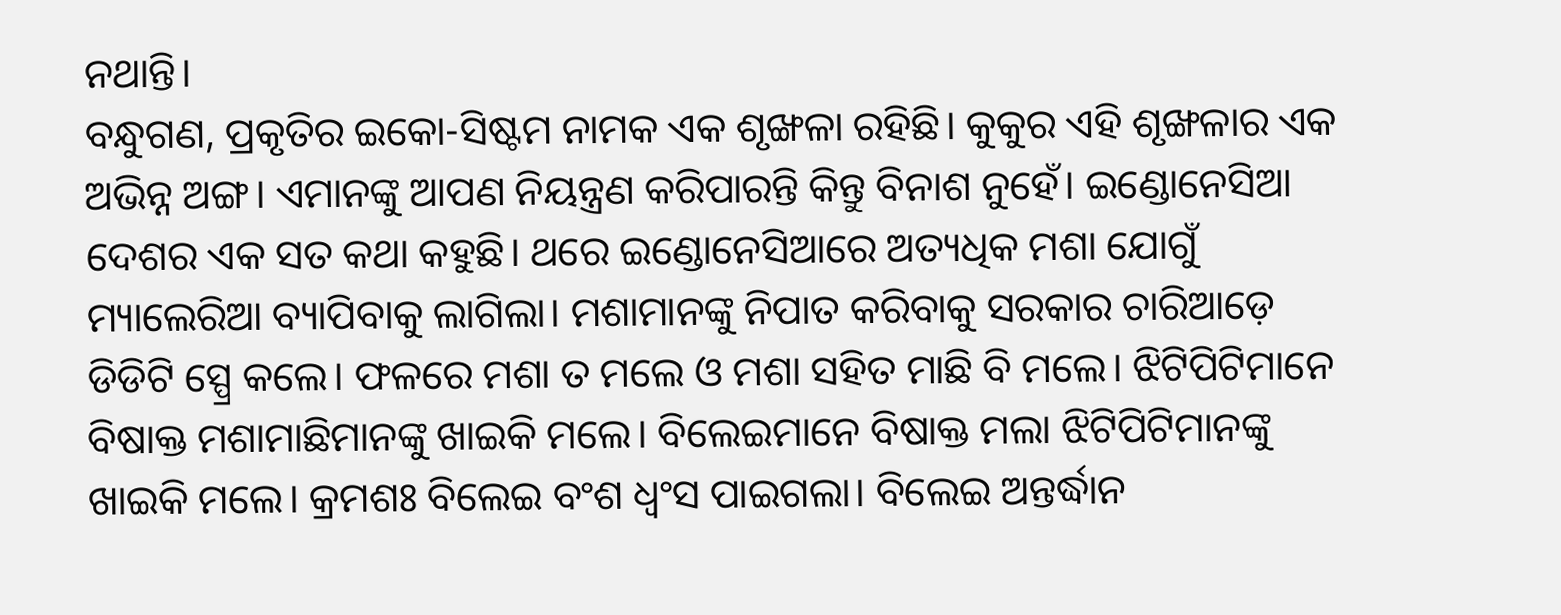ନଥାନ୍ତି।
ବନ୍ଧୁଗଣ, ପ୍ରକୃତିର ଇକୋ-ସିଷ୍ଟମ ନାମକ ଏକ ଶୃଙ୍ଖଳା ରହିଛି। କୁକୁର ଏହି ଶୃଙ୍ଖଳାର ଏକ ଅଭିନ୍ନ ଅଙ୍ଗ। ଏମାନଙ୍କୁ ଆପଣ ନିୟନ୍ତ୍ରଣ କରିପାରନ୍ତି କିନ୍ତୁ ବିନାଶ ନୁହେଁ। ଇଣ୍ଡୋନେସିଆ ଦେଶର ଏକ ସତ କଥା କହୁଛି। ଥରେ ଇଣ୍ଡୋନେସିଆରେ ଅତ୍ୟଧିକ ମଶା ଯୋଗୁଁ ମ୍ୟାଲେରିଆ ବ୍ୟାପିବାକୁ ଲାଗିଲା। ମଶାମାନଙ୍କୁ ନିପାତ କରିବାକୁ ସରକାର ଚାରିଆଡ଼େ ଡିଡିଟି ସ୍ପ୍ରେ କଲେ। ଫଳରେ ମଶା ତ ମଲେ ଓ ମଶା ସହିତ ମାଛି ବି ମଲେ। ଝିଟିପିଟିମାନେ ବିଷାକ୍ତ ମଶାମାଛିମାନଙ୍କୁ ଖାଇକି ମଲେ। ବିଲେଇମାନେ ବିଷାକ୍ତ ମଲା ଝିଟିପିଟିମାନଙ୍କୁ ଖାଇକି ମଲେ। କ୍ରମଶଃ ବିଲେଇ ବଂଶ ଧ୍ୱଂସ ପାଇଗଲା। ବିଲେଇ ଅନ୍ତର୍ଦ୍ଧାନ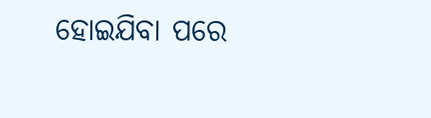ହୋଇଯିବା ପରେ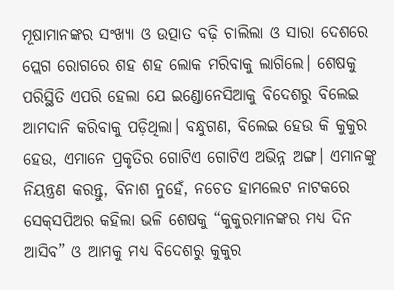ମୂଷାମାନଙ୍କର ସଂଖ୍ୟା ଓ ଉତ୍ପାତ ବଢ଼ି ଚାଲିଲା ଓ ସାରା ଦେଶରେ ପ୍ଲେଗ ରୋଗରେ ଶହ ଶହ ଲୋକ ମରିବାକୁ ଲାଗିଲେ। ଶେଷକୁ ପରିସ୍ଥିତି ଏପରି ହେଲା ଯେ ଇଣ୍ଡୋନେସିଆକୁ ବିଦେଶରୁ ବିଲେଇ ଆମଦାନି କରିବାକୁ ପଡ଼ିଥିଲା। ବନ୍ଧୁଗଣ, ବିଲେଇ ହେଉ କି କୁକୁର ହେଉ, ଏମାନେ ପ୍ରକୃତିର ଗୋଟିଏ ଗୋଟିଏ ଅଭିନ୍ନ ଅଙ୍ଗ। ଏମାନଙ୍କୁ ନିୟନ୍ତ୍ରଣ କରନ୍ତୁ, ବିନାଶ ନୁହେଁ, ନଚେତ ହାମଲେଟ ନାଟକରେ ସେକ୍‌ସପିଅର କହିଲା ଭଳି ଶେଷକୁ “କୁକୁରମାନଙ୍କର ମଧ୍ୟ ଦିନ ଆସିବ” ଓ ଆମକୁ ମଧ୍ୟ ବିଦେଶରୁ କୁକୁର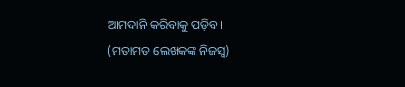ଆମଦାନି କରିବାକୁ ପଡ଼ିବ।
(ମତାମତ ଲେଖକଙ୍କ ନିଜସ୍ବ)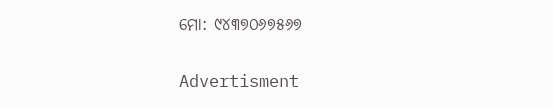ମୋ: ୯୪୩୭୦୬୭୫୬୭

Advertisment